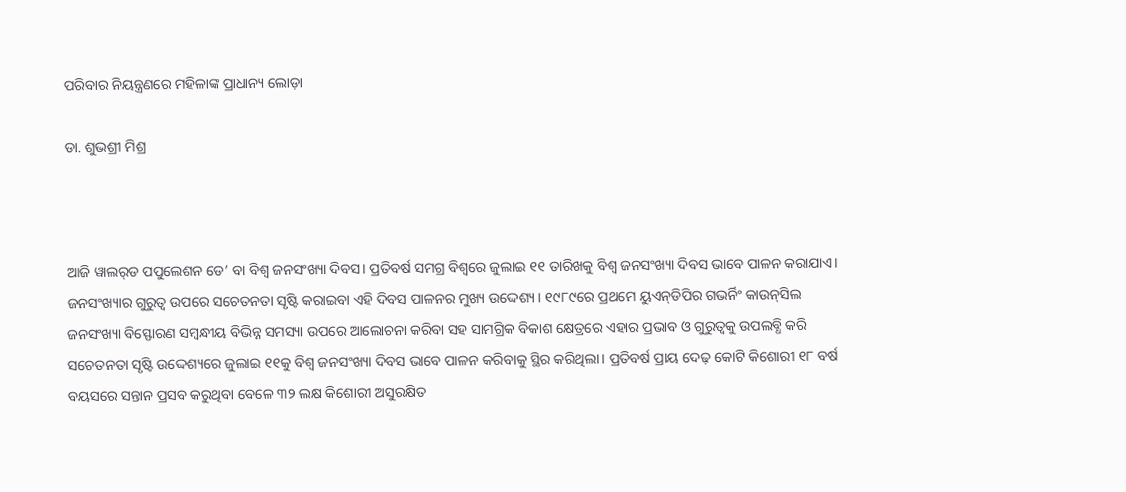ପରିବାର ନିୟନ୍ତ୍ରଣରେ ମହିଳାଙ୍କ ପ୍ରାଧାନ୍ୟ ଲୋଡ଼ା

ଡା. ଶୁଭଶ୍ରୀ ମିଶ୍ର



ଆଜି ୱାଲର୍‌ଡ ପପୁଲେଶନ ଡେ’ ବା ବିଶ୍ୱ ଜନସଂଖ୍ୟା ଦିବସ। ପ୍ରତିବର୍ଷ ସମଗ୍ର ବିଶ୍ୱରେ ଜୁଲାଇ ୧୧ ତାରିଖକୁ ବିଶ୍ୱ ଜନସଂଖ୍ୟା ଦିବସ ଭାବେ ପାଳନ କରାଯାଏ। ଜନସଂଖ୍ୟାର ଗୁରୁତ୍ୱ ଉପରେ ସଚେତନତା ସୃଷ୍ଟି କରାଇବା ଏହି ଦିବସ ପାଳନର ମୁଖ୍ୟ ଉଦ୍ଦେଶ୍ୟ। ୧୯୮୯ରେ ପ୍ରଥମେ ୟୁଏନ୍‌ଡିପିର ଗଭର୍ନିଂ କାଉନ୍‌ସିଲ ଜନସଂଖ୍ୟା ବିସ୍ଫୋରଣ ସମ୍ବନ୍ଧୀୟ ବିଭିନ୍ନ ସମସ୍ୟା ଉପରେ ଆଲୋଚନା କରିବା ସହ ସାମଗ୍ରିକ ବିକାଶ କ୍ଷେତ୍ରରେ ଏହାର ପ୍ରଭାବ ଓ ଗୁରୁତ୍ୱକୁ ଉପଲବ୍ଧି କରି ସଚେତନତା ସୃଷ୍ଟି ଉଦ୍ଦେଶ୍ୟରେ ଜୁଲାଇ ୧୧କୁ ବିଶ୍ୱ ଜନସଂଖ୍ୟା ଦିବସ ଭାବେ ପାଳନ କରିବାକୁ ସ୍ଥିର କରିଥିଲା। ପ୍ରତିବର୍ଷ ପ୍ରାୟ ଦେଢ଼ କୋଟି କିଶୋରୀ ୧୮ ବର୍ଷ ବୟସରେ ସନ୍ତାନ ପ୍ରସବ କରୁଥିବା ବେଳେ ୩୨ ଲକ୍ଷ କିଶୋରୀ ଅସୁରକ୍ଷିତ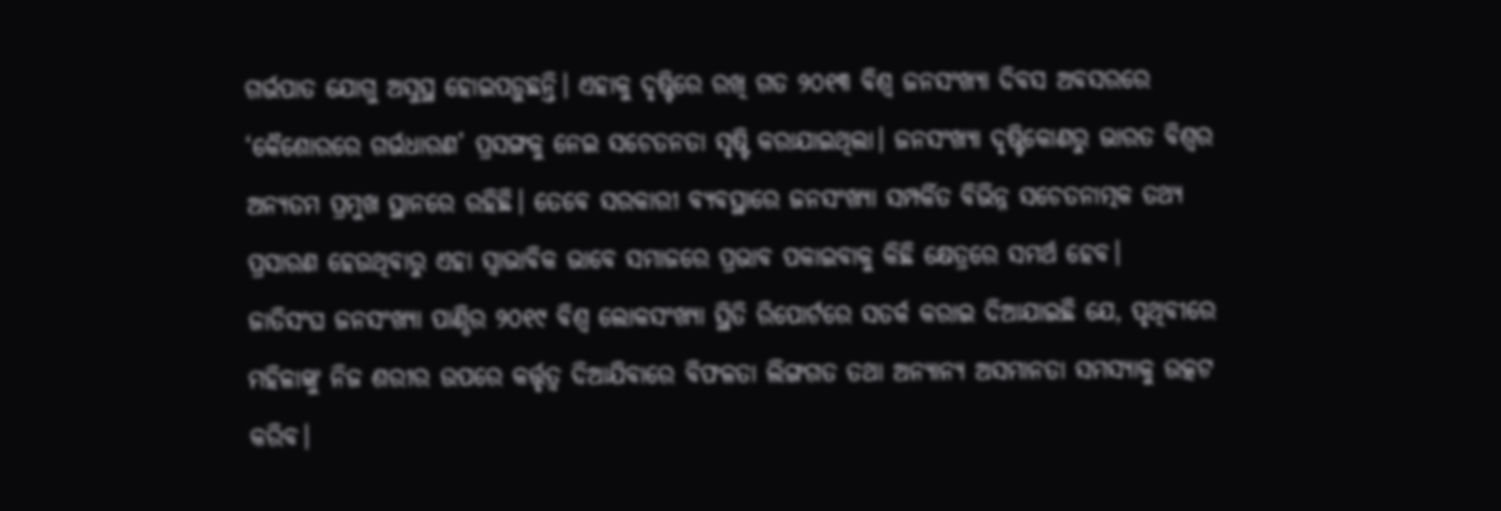ଗର୍ଭପାତ ଯୋଗୁ ଅସୁସ୍ଥ ହୋଇପଡ଼ୁଛନ୍ତି। ଏହାକୁ ଦୃଷ୍ଟିରେ ରଖି ଗତ ୨୦୧୩ ବିଶ୍ୱ ଜନସଂଖ୍ୟା ଦିବସ ଅବସରରେ ‘କୈଶୋରରେ ଗର୍ଭଧାରଣ’ ପ୍ରସଙ୍ଗକୁ ନେଇ ସଚେତନତା ସୃଷ୍ଟି କରାଯାଇଥିଲା। ଜନସଂଖ୍ୟା ଦୃଷ୍ଟିକୋଣରୁ ଭାରତ ବିଶ୍ୱର ଅନ୍ୟତମ ପ୍ରମୁଖ ସ୍ଥାନରେ ରହିଛି। ତେବେ ସରକାରୀ ବ୍ୟବସ୍ଥାରେ ଜନସଂଖ୍ୟା ସମ୍ପର୍କିତ ବିଭିନ୍ନ ସଚେତନାତ୍ମକ ତଥ୍ୟ ପ୍ରସାରଣ ହେଉଥିବାରୁ ଏହା ସ୍ବାଭାବିକ ଭାବେ ସମାଜରେ ପ୍ରଭାବ ପକାଇବାକୁ କିଛି କ୍ଷେତ୍ରରେ ସମର୍ଥ ହେବ।
ଜାତିସଂଘ ଜନସଂଖ୍ୟା ପାଣ୍ଠିର ୨୦୧୯ ବିଶ୍ୱ ଲୋକସଂଖ୍ୟା ସ୍ଥିତି ରିପୋର୍ଟରେ ସତର୍କ କରାଇ ଦିଆଯାଇଛି ଯେ, ପୃଥିବୀରେ ମହିଳାଙ୍କୁ ନିଜ ଶରୀର ଉପରେ କର୍ତ୍ତୃତ୍ୱ ଦିଆଯିବାରେ ବିଫଳତା ଲିଙ୍ଗଗତ ତଥା ଅନ୍ୟାନ୍ୟ ଅସମାନତା ସମସ୍ୟାକୁ ଉତ୍କଟ କରିବ।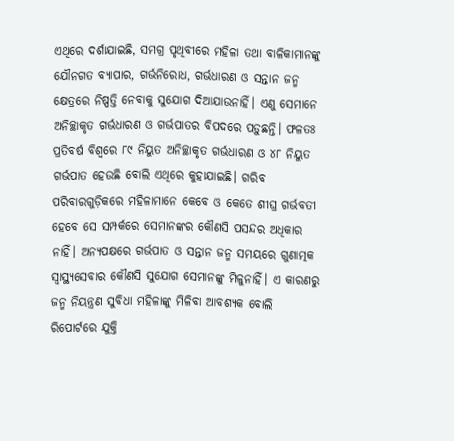ଏଥିରେ ଦର୍ଶାଯାଇଛି, ସମଗ୍ର ପୃଥିବୀରେ ମହିଳା ତଥା ବାଳିକାମାନଙ୍କୁ ଯୌନଗତ ବ୍ୟାପାର, ଗର୍ଭନିରୋଧ, ଗର୍ଭଧାରଣ ଓ ସନ୍ତାନ ଜନ୍ମ କ୍ଷେତ୍ରରେ ନିଷ୍ପତ୍ତି ନେବାକୁ ସୁଯୋଗ ଦିଆଯାଉନାହିଁ। ଏଣୁ ସେମାନେ ଅନିଚ୍ଛାକୃତ ଗର୍ଭଧାରଣ ଓ ଗର୍ଭପାତର ବିପଦରେ ପଡ଼ୁଛନ୍ତି। ଫଳତଃ ପ୍ରତିବର୍ଷ ବିଶ୍ୱରେ ୮୯ ନିୟୁତ ଅନିଚ୍ଛାକୃତ ଗର୍ଭଧାରଣ ଓ ୪୮ ନିୟୁତ ଗର୍ଭପାତ ହେଉଛି ବୋଲି ଏଥିରେ କୁହାଯାଇଛି। ଗରିବ ପରିବାରଗୁଡ଼ିକରେ ମହିଳାମାନେ କେବେ ଓ କେତେ ଶୀଘ୍ର ଗର୍ଭବତୀ ହେବେ ସେ ସମ୍ପର୍କରେ ସେମାନଙ୍କର କୌଣସି ପସନ୍ଦର ଅଧିକାର ନାହିଁ। ଅନ୍ୟପକ୍ଷରେ ଗର୍ଭପାତ ଓ ସନ୍ତାନ ଜନ୍ମ ସମୟରେ ଗୁଣାତ୍ମକ ସ୍ବାସ୍ଥ୍ୟସେବାର କୌଣସି ସୁଯୋଗ ସେମାନଙ୍କୁ ମିଳୁନାହିଁ। ଏ କାରଣରୁ ଜନ୍ମ ନିୟନ୍ତ୍ରଣ ସୁବିଧା ମହିଳାଙ୍କୁ ମିଳିବା ଆବଶ୍ୟକ ବୋଲି ରିପୋର୍ଟରେ ଯୁକ୍ତି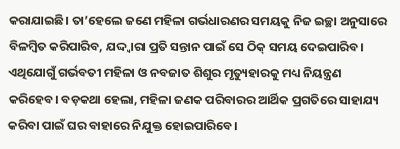କରାଯାଇଛି। ତା’ହେଲେ ଜଣେ ମହିଳା ଗର୍ଭଧାରଣର ସମୟକୁ ନିଜ ଇଚ୍ଛା ଅନୁସାରେ ବିଳମ୍ବିତ କରିପାରିବ, ଯଦ୍ଦ୍ବାରା ପ୍ରତି ସନ୍ତାନ ପାଇଁ ସେ ଠିକ୍‌ ସମୟ ଦେଇପାରିବ। ଏଥିଯୋଗୁଁ ଗର୍ଭବତୀ ମହିଳା ଓ ନବଜାତ ଶିଶୁର ମୃତ୍ୟୁହାରକୁ ମଧ୍ୟ ନିୟନ୍ତ୍ରଣ କରିହେବ। ବଡ଼କଥା ହେଲା, ମହିଳା ଜଣକ ପରିବାରର ଆର୍ଥିକ ପ୍ରଗତିରେ ସାହାଯ୍ୟ କରିବା ପାଇଁ ଘର ବାହାରେ ନିଯୁକ୍ତ ହୋଇପାରିବେ।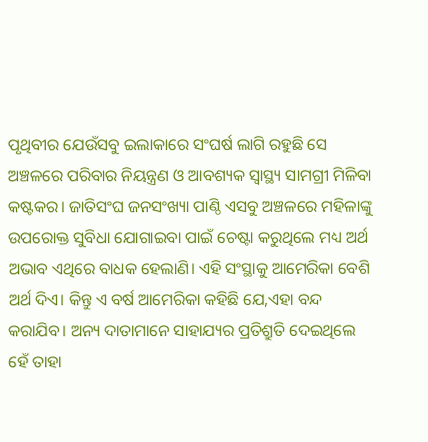ପୃଥିବୀର ଯେଉଁସବୁ ଇଲାକାରେ ସଂଘର୍ଷ ଲାଗି ରହୁଛି ସେ ଅଞ୍ଚଳରେ ପରିବାର ନିୟନ୍ତ୍ରଣ ଓ ଆବଶ୍ୟକ ସ୍ବାସ୍ଥ୍ୟ ସାମଗ୍ରୀ ମିଳିବା କଷ୍ଟକର। ଜାତିସଂଘ ଜନସଂଖ୍ୟା ପାଣ୍ଠି ଏସବୁ ଅଞ୍ଚଳରେ ମହିଳାଙ୍କୁ ଉପରୋକ୍ତ ସୁବିଧା ଯୋଗାଇବା ପାଇଁ ଚେଷ୍ଟା କରୁଥିଲେ ମଧ୍ୟ ଅର୍ଥ ଅଭାବ ଏଥିରେ ବାଧକ ହେଲାଣି। ଏହି ସଂସ୍ଥାକୁ ଆମେରିକା ବେଶି ଅର୍ଥ ଦିଏ। କିନ୍ତୁ ଏ ବର୍ଷ ଆମେରିକା କହିଛି ଯେ,ଏହା ବନ୍ଦ କରାଯିବ। ଅନ୍ୟ ଦାତାମାନେ ସାହାଯ୍ୟର ପ୍ରତିଶ୍ରୁତି ଦେଇଥିଲେ ହେଁ ତାହା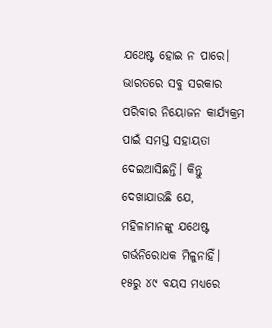ଯଥେଷ୍ଟ ହୋଇ ନ ପାରେ। ଭାରତରେ ସବୁ ସରକାର ପରିବାର ନିୟୋଜନ କାର୍ଯ୍ୟକ୍ରମ ପାଇଁ ସମସ୍ତ ସହାୟତା ଦେଇଆସିଛନ୍ତି। କିନ୍ତୁ ଦେଖାଯାଉଛି ଯେ, ମହିଳାମାନଙ୍କୁ ଯଥେଷ୍ଟ ଗର୍ଭନିରୋଧକ ମିଳୁନାହିଁ। ୧୫ରୁ ୪୯ ବୟସ ମଧ୍ୟରେ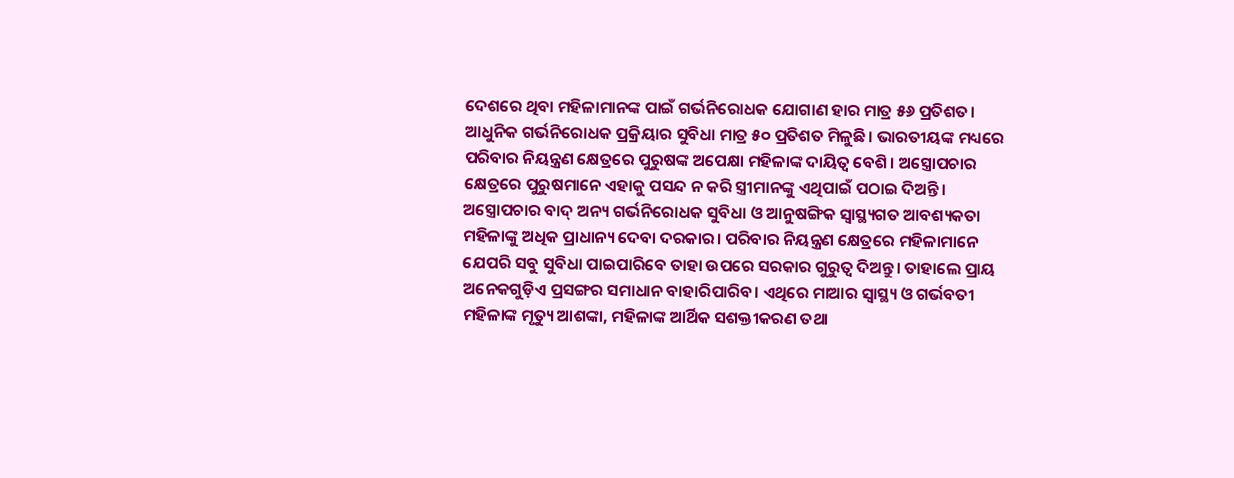ଦେଶରେ ଥିବା ମହିଳାମାନଙ୍କ ପାଇଁ ଗର୍ଭନିରୋଧକ ଯୋଗାଣ ହାର ମାତ୍ର ୫୬ ପ୍ରତିଶତ। ଆଧୁନିକ ଗର୍ଭନିରୋଧକ ପ୍ରକ୍ରିୟାର ସୁବିଧା ମାତ୍ର ୫୦ ପ୍ରତିଶତ ମିଳୁଛି। ଭାରତୀୟଙ୍କ ମଧ୍ୟରେ ପରିବାର ନିୟନ୍ତ୍ରଣ କ୍ଷେତ୍ରରେ ପୁରୁଷଙ୍କ ଅପେକ୍ଷା ମହିଳାଙ୍କ ଦାୟିତ୍ୱ ବେଶି। ଅସ୍ତ୍ରୋପଚାର କ୍ଷେତ୍ରରେ ପୁରୁଷମାନେ ଏହାକୁ ପସନ୍ଦ ନ କରି ସ୍ତ୍ରୀମାନଙ୍କୁ ଏଥିପାଇଁ ପଠାଇ ଦିଅନ୍ତି। ଅସ୍ତ୍ରୋପଚାର ବାଦ୍‌ ଅନ୍ୟ ଗର୍ଭନିରୋଧକ ସୁବିଧା ଓ ଆନୁଷଙ୍ଗିକ ସ୍ବାସ୍ଥ୍ୟଗତ ଆବଶ୍ୟକତା ମହିଳାଙ୍କୁ ଅଧିକ ପ୍ରାଧାନ୍ୟ ଦେବା ଦରକାର। ପରିବାର ନିୟନ୍ତ୍ରଣ କ୍ଷେତ୍ରରେ ମହିଳାମାନେ ଯେପରି ସବୁ ସୁବିଧା ପାଇପାରିବେ ତାହା ଉପରେ ସରକାର ଗୁରୁତ୍ୱ ଦିଅନ୍ତୁ। ତାହାଲେ ପ୍ରାୟ ଅନେକଗୁଡ଼ିଏ ପ୍ରସଙ୍ଗର ସମାଧାନ ବାହାରିପାରିବ। ଏଥିରେ ମାଆର ସ୍ବାସ୍ଥ୍ୟ ଓ ଗର୍ଭବତୀ ମହିଳାଙ୍କ ମୃତ୍ୟୁ ଆଶଙ୍କା, ମହିଳାଙ୍କ ଆର୍ଥିକ ସଶକ୍ତୀକରଣ ତଥା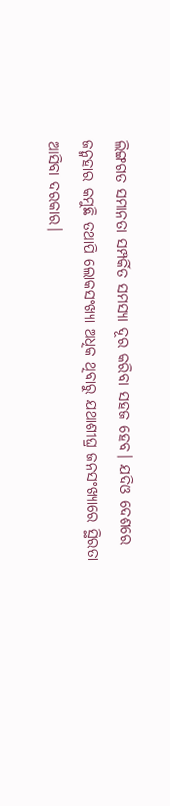ଲିଙ୍ଗଗତ ସମାନତା ସମ୍ପର୍କିତ ସମସ୍ୟା ଦୂର କରିବା ସହଜ ହେବ। ଯଦିଓ ଦେଶରେ ଜନ୍ମହାର କମୁଛି ତଥାପି ଲୋକସଂଖ୍ୟା ଅଧିକ ଥିବାରୁ ଯଥାଶୀଘ୍ର ଜନସଂଖ୍ୟାରେ ସ୍ଥିରତା ଆସିବା ଦରକାର।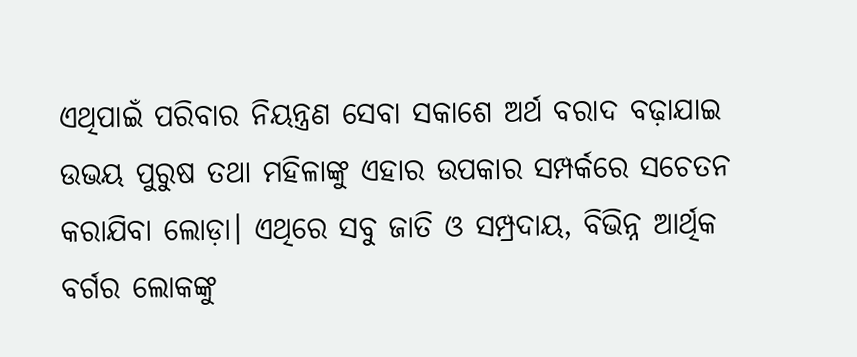ଏଥିପାଇଁ ପରିବାର ନିୟନ୍ତ୍ରଣ ସେବା ସକାଶେ ଅର୍ଥ ବରାଦ ବଢ଼ାଯାଇ ଉଭୟ ପୁରୁଷ ତଥା ମହିଳାଙ୍କୁ ଏହାର ଉପକାର ସମ୍ପର୍କରେ ସଚେତନ କରାଯିବା ଲୋଡ଼ା। ଏଥିରେ ସବୁ ଜାତି ଓ ସମ୍ପ୍ରଦାୟ, ବିଭିନ୍ନ ଆର୍ଥିକ ବର୍ଗର ଲୋକଙ୍କୁ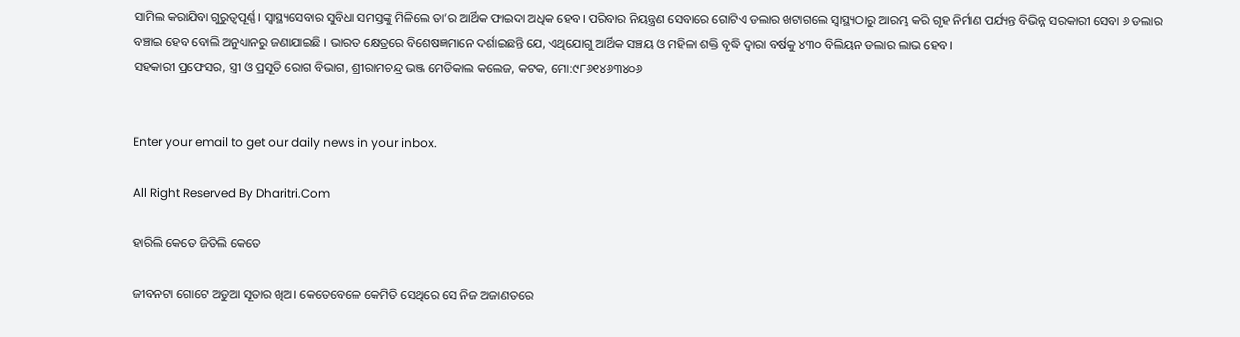ସାମିଲ କରାଯିବା ଗୁରୁତ୍ୱପୂର୍ଣ୍ଣ। ସ୍ବାସ୍ଥ୍ୟସେବାର ସୁବିଧା ସମସ୍ତଙ୍କୁ ମିଳିଲେ ତା’ର ଆର୍ଥିକ ଫାଇଦା ଅଧିକ ହେବ। ପରିବାର ନିୟନ୍ତ୍ରଣ ସେବାରେ ଗୋଟିଏ ଡଲାର ଖଟାଗଲେ ସ୍ବାସ୍ଥ୍ୟଠାରୁ ଆରମ୍ଭ କରି ଗୃହ ନିର୍ମାଣ ପର୍ଯ୍ୟନ୍ତ ବିଭିନ୍ନ ସରକାରୀ ସେବା ୬ ଡଲାର ବଞ୍ଚାଇ ହେବ ବୋଲି ଅନୁଧ୍ୟାନରୁ ଜଣାଯାଇଛି । ଭାରତ କ୍ଷେତ୍ରରେ ବିଶେଷଜ୍ଞମାନେ ଦର୍ଶାଇଛନ୍ତି ଯେ, ଏଥିଯୋଗୁ ଆର୍ଥିକ ସଞ୍ଚୟ ଓ ମହିଳା ଶକ୍ତି ବୃଦ୍ଧି ଦ୍ୱାରା ବର୍ଷକୁ ୪୩୦ ବିଲିୟନ ଡଲାର ଲାଭ ହେବ।
ସହକାରୀ ପ୍ରଫେସର, ସ୍ତ୍ରୀ ଓ ପ୍ରସୂତି ରୋଗ ବିଭାଗ, ଶ୍ରୀରାମଚନ୍ଦ୍ର ଭଞ୍ଜ ମେଡିକାଲ କଲେଜ, କଟକ, ମୋ:୯୮୬୧୪୬୩୪୦୬


Enter your email to get our daily news in your inbox.

All Right Reserved By Dharitri.Com

ହାରିଲି କେତେ ଜିତିଲି କେତେ

ଜୀବନଟା ଗୋଟେ ଅଡୁଆ ସୂତାର ଖିଅ। କେତେବେଳେ କେମିତି ସେଥିରେ ସେ ନିଜ ଅଜାଣତରେ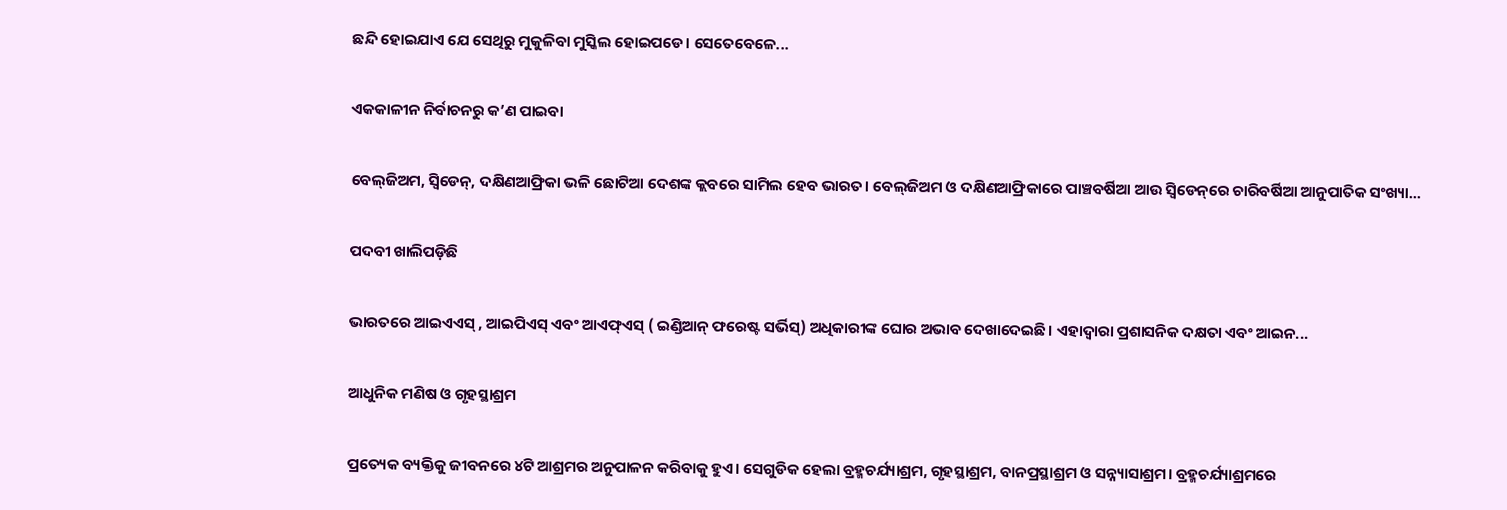ଛନ୍ଦି ହୋଇଯାଏ ଯେ ସେଥିରୁ ମୁକୁଳିବା ମୁସ୍କିଲ ହୋଇପଡେ। ସେତେବେଳେ...

ଏକକାଳୀନ ନିର୍ବାଚନରୁ କ’ଣ ପାଇବା

ବେଲ୍‌ଜିଅମ, ସ୍ବିଡେନ୍‌, ଦକ୍ଷିଣଆଫ୍ରିକା ଭଳି ଛୋଟିଆ ଦେଶଙ୍କ କ୍ଲବରେ ସାମିଲ ହେବ ଭାରତ। ବେଲ୍‌ଜିଅମ ଓ ଦକ୍ଷିଣଆଫ୍ରିକାରେ ପାଞ୍ଚବର୍ଷିଆ ଆଉ ସ୍ବିଡେନ୍‌ରେ ଚାରିବର୍ଷିଆ ଆନୁପାତିକ ସଂଖ୍ୟା...

ପଦବୀ ଖାଲିପଡ଼ିଛି

ଭାରତରେ ଆଇଏଏସ୍‌ , ଆଇପିଏସ୍‌ ଏବଂ ଆଏଫ୍‌ଏସ୍‌ ( ଇଣ୍ଡିଆନ୍‌ ଫରେଷ୍ଟ ସର୍ଭିସ୍‌) ଅଧିକାରୀଙ୍କ ଘୋର ଅଭାବ ଦେଖାଦେଇଛି। ଏହାଦ୍ୱାରା ପ୍ରଶାସନିକ ଦକ୍ଷତା ଏବଂ ଆଇନ...

ଆଧୁନିକ ମଣିଷ ଓ ଗୃହସ୍ଥାଶ୍ରମ

ପ୍ରତ୍ୟେକ ବ୍ୟକ୍ତିକୁ ଜୀବନରେ ୪ଟି ଆଶ୍ରମର ଅନୁପାଳନ କରିବାକୁ ହୁଏ। ସେଗୁଡିକ ହେଲା ବ୍ରହ୍ମଚର୍ଯ୍ୟାଶ୍ରମ, ଗୃହସ୍ଥାଶ୍ରମ, ବାନପ୍ରସ୍ଥାଶ୍ରମ ଓ ସନ୍ନ୍ୟାସାଶ୍ରମ। ବ୍ରହ୍ମଚର୍ଯ୍ୟାଶ୍ରମରେ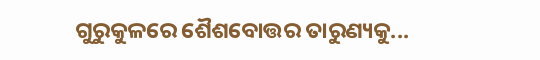ଗୁରୁକୁଳରେ ଶୈଶବୋତ୍ତର ତାରୁଣ୍ୟକୁ...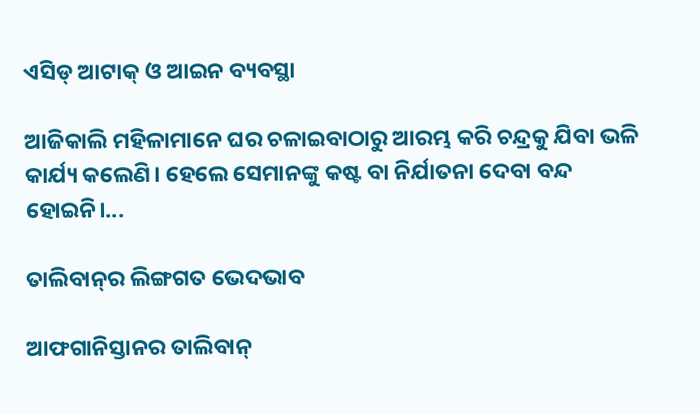ଏସିଡ୍‌ ଆଟାକ୍‌ ଓ ଆଇନ ବ୍ୟବସ୍ଥା

ଆଜିକାଲି ମହିଳାମାନେ ଘର ଚଳାଇବାଠାରୁ ଆରମ୍ଭ କରି ଚନ୍ଦ୍ରକୁ ଯିବା ଭଳି କାର୍ଯ୍ୟ କଲେଣି। ହେଲେ ସେମାନଙ୍କୁ କଷ୍ଟ ବା ନିର୍ଯାତନା ଦେବା ବନ୍ଦ ହୋଇନି।...

ତାଲିବାନ୍‌ର ଲିଙ୍ଗଗତ ଭେଦଭାବ

ଆଫଗାନିସ୍ତାନର ତାଲିବାନ୍‌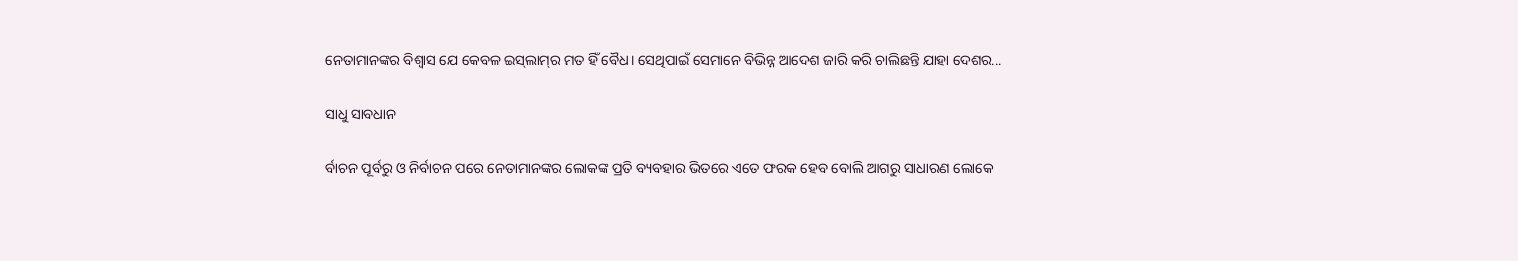ନେତାମାନଙ୍କର ବିଶ୍ୱାସ ଯେ କେବଳ ଇସ୍‌ଲାମ୍‌ର ମତ ହିଁ ବୈଧ। ସେଥିପାଇଁ ସେମାନେ ବିଭିନ୍ନ ଆଦେଶ ଜାରି କରି ଚାଲିଛନ୍ତି ଯାହା ଦେଶର...

ସାଧୁ ସାବଧାନ

ର୍ବାଚନ ପୂର୍ବରୁ ଓ ନିର୍ବାଚନ ପରେ ନେତାମାନଙ୍କର ଲୋକଙ୍କ ପ୍ରତି ବ୍ୟବହାର ଭିତରେ ଏତେ ଫରକ ହେବ ବୋଲି ଆଗରୁ ସାଧାରଣ ଲୋକେ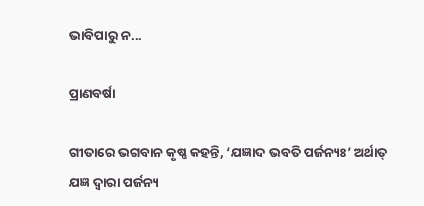ଭାବିପାରୁ ନ...

ପ୍ରାଣବର୍ଷା

ଗୀତାରେ ଭଗବାନ କୃଷ୍ଣ କହନ୍ତି, ‘ଯଜ୍ଞାଦ ଭବତି ପର୍ଜନ୍ୟଃ’ ଅର୍ଥାତ୍‌ ଯଜ୍ଞ ଦ୍ୱାରା ପର୍ଜନ୍ୟ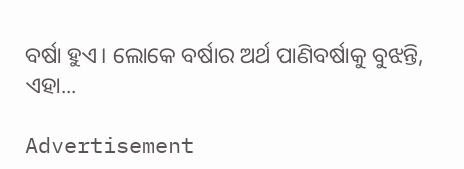ବର୍ଷା ହୁଏ। ଲୋକେ ବର୍ଷାର ଅର୍ଥ ପାଣିବର୍ଷାକୁ ବୁଝନ୍ତି, ଏହା...

Advertisement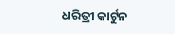ଧରିତ୍ରୀ କାର୍ଟୁନ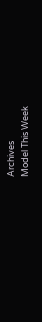Archives
Model This Week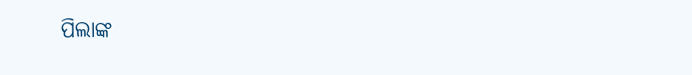ପିଲାଙ୍କ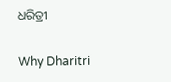ଧରିତ୍ରୀ

Why Dharitri